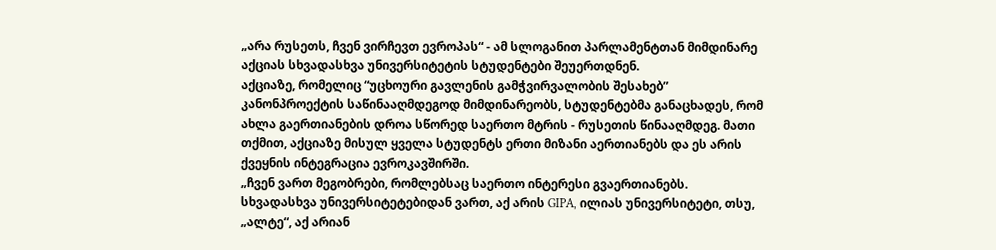„არა რუსეთს, ჩვენ ვირჩევთ ევროპას“ - ამ სლოგანით პარლამენტთან მიმდინარე აქციას სხვადასხვა უნივერსიტეტის სტუდენტები შეუერთდნენ.
აქციაზე, რომელიც “უცხოური გავლენის გამჭვირვალობის შესახებ” კანონპროექტის საწინააღმდეგოდ მიმდინარეობს, სტუდენტებმა განაცხადეს, რომ ახლა გაერთიანების დროა სწორედ საერთო მტრის - რუსეთის წინააღმდეგ. მათი თქმით, აქციაზე მისულ ყველა სტუდენტს ერთი მიზანი აერთიანებს და ეს არის ქვეყნის ინტეგრაცია ევროკავშირში.
„ჩვენ ვართ მეგობრები, რომლებსაც საერთო ინტერესი გვაერთიანებს. სხვადასხვა უნივერსიტეტებიდან ვართ, აქ არის GIPA, ილიას უნივერსიტეტი, თსუ, „ალტე“, აქ არიან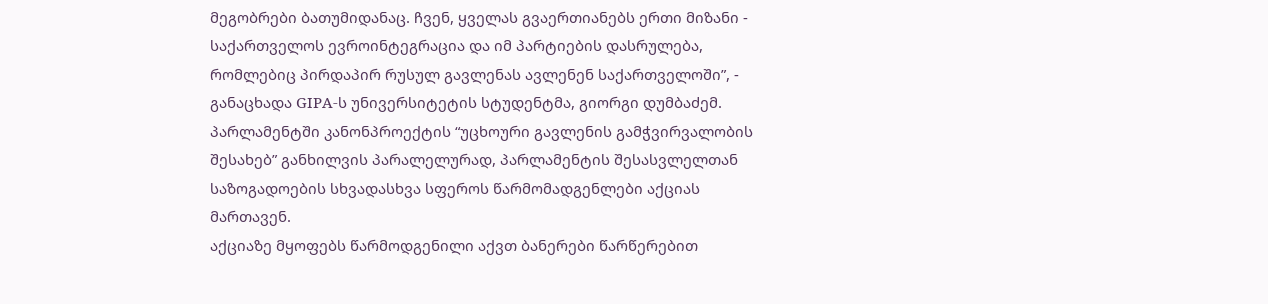მეგობრები ბათუმიდანაც. ჩვენ, ყველას გვაერთიანებს ერთი მიზანი - საქართველოს ევროინტეგრაცია და იმ პარტიების დასრულება, რომლებიც პირდაპირ რუსულ გავლენას ავლენენ საქართველოში”, - განაცხადა GIPA-ს უნივერსიტეტის სტუდენტმა, გიორგი დუმბაძემ.
პარლამენტში კანონპროექტის “უცხოური გავლენის გამჭვირვალობის შესახებ” განხილვის პარალელურად, პარლამენტის შესასვლელთან საზოგადოების სხვადასხვა სფეროს წარმომადგენლები აქციას მართავენ.
აქციაზე მყოფებს წარმოდგენილი აქვთ ბანერები წარწერებით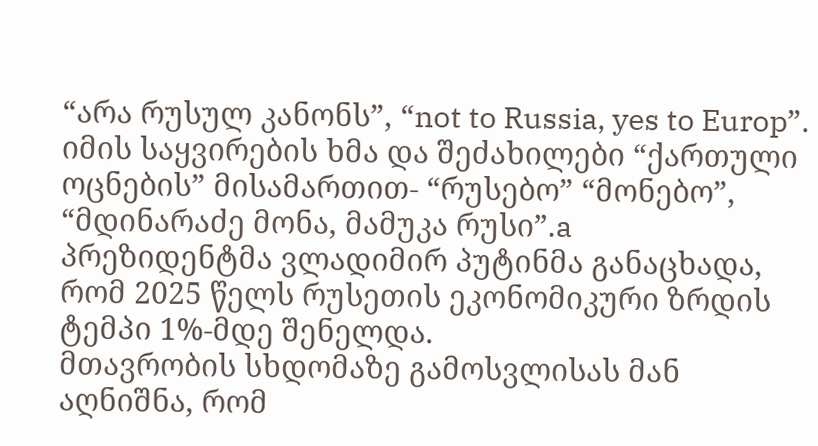“არა რუსულ კანონს”, “not to Russia, yes to Europ”.
იმის საყვირების ხმა და შეძახილები “ქართული ოცნების” მისამართით- “რუსებო” “მონებო”, “მდინარაძე მონა, მამუკა რუსი”.a
პრეზიდენტმა ვლადიმირ პუტინმა განაცხადა, რომ 2025 წელს რუსეთის ეკონომიკური ზრდის ტემპი 1%-მდე შენელდა.
მთავრობის სხდომაზე გამოსვლისას მან აღნიშნა, რომ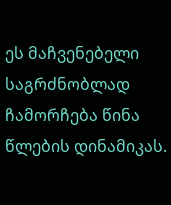ეს მაჩვენებელი საგრძნობლად ჩამორჩება წინა წლების დინამიკას.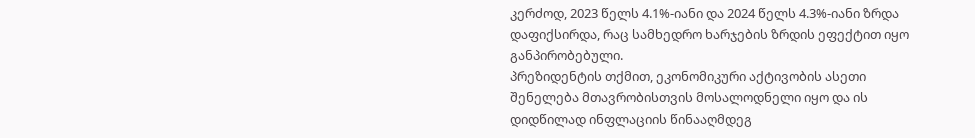კერძოდ, 2023 წელს 4.1%-იანი და 2024 წელს 4.3%-იანი ზრდა დაფიქსირდა, რაც სამხედრო ხარჯების ზრდის ეფექტით იყო განპირობებული.
პრეზიდენტის თქმით, ეკონომიკური აქტივობის ასეთი შენელება მთავრობისთვის მოსალოდნელი იყო და ის დიდწილად ინფლაციის წინააღმდეგ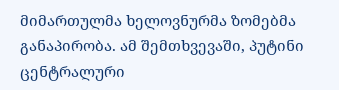მიმართულმა ხელოვნურმა ზომებმა განაპირობა. ამ შემთხვევაში, პუტინი ცენტრალური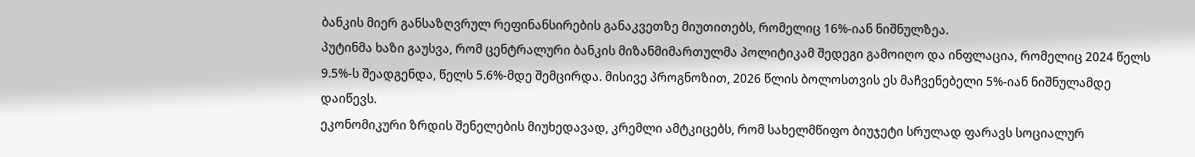ბანკის მიერ განსაზღვრულ რეფინანსირების განაკვეთზე მიუთითებს, რომელიც 16%-იან ნიშნულზეა.
პუტინმა ხაზი გაუსვა, რომ ცენტრალური ბანკის მიზანმიმართულმა პოლიტიკამ შედეგი გამოიღო და ინფლაცია, რომელიც 2024 წელს 9.5%-ს შეადგენდა, წელს 5.6%-მდე შემცირდა. მისივე პროგნოზით, 2026 წლის ბოლოსთვის ეს მაჩვენებელი 5%-იან ნიშნულამდე დაიწევს.
ეკონომიკური ზრდის შენელების მიუხედავად, კრემლი ამტკიცებს, რომ სახელმწიფო ბიუჯეტი სრულად ფარავს სოციალურ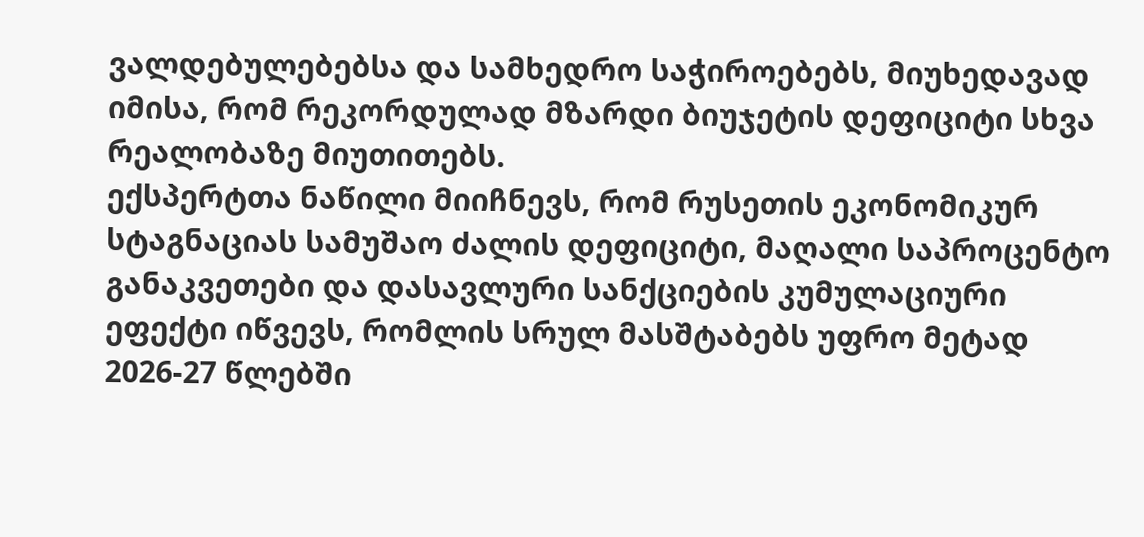ვალდებულებებსა და სამხედრო საჭიროებებს, მიუხედავად იმისა, რომ რეკორდულად მზარდი ბიუჯეტის დეფიციტი სხვა რეალობაზე მიუთითებს.
ექსპერტთა ნაწილი მიიჩნევს, რომ რუსეთის ეკონომიკურ სტაგნაციას სამუშაო ძალის დეფიციტი, მაღალი საპროცენტო განაკვეთები და დასავლური სანქციების კუმულაციური ეფექტი იწვევს, რომლის სრულ მასშტაბებს უფრო მეტად 2026-27 წლებში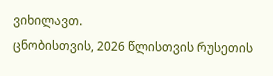ვიხილავთ.
ცნობისთვის, 2026 წლისთვის რუსეთის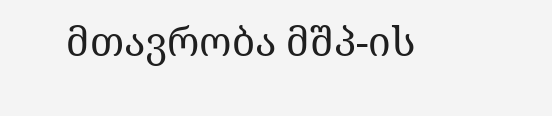მთავრობა მშპ-ის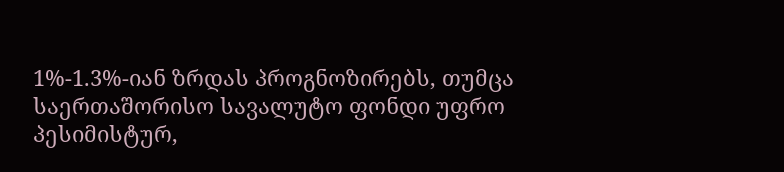1%-1.3%-იან ზრდას პროგნოზირებს, თუმცა საერთაშორისო სავალუტო ფონდი უფრო პესიმისტურ,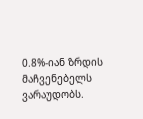0.8%-იან ზრდის მაჩვენებელს ვარაუდობს.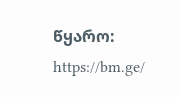წყარო: https://bm.ge/